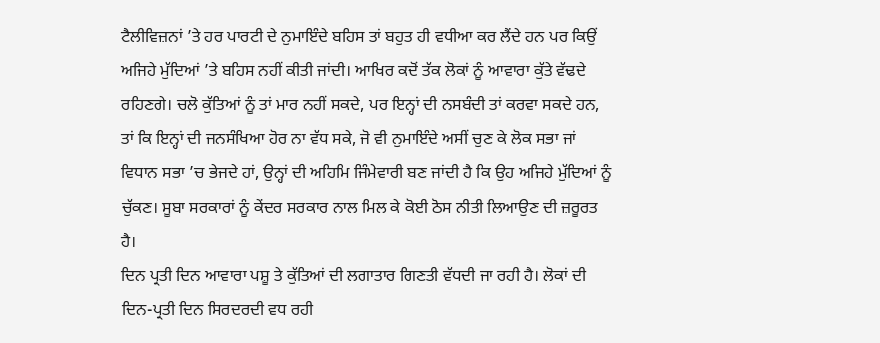ਟੈਲੀਵਿਜ਼ਨਾਂ ’ਤੇ ਹਰ ਪਾਰਟੀ ਦੇ ਨੁਮਾਇੰਦੇ ਬਹਿਸ ਤਾਂ ਬਹੁਤ ਹੀ ਵਧੀਆ ਕਰ ਲੈਂਦੇ ਹਨ ਪਰ ਕਿਉਂ ਅਜਿਹੇ ਮੁੱਦਿਆਂ ’ਤੇ ਬਹਿਸ ਨਹੀਂ ਕੀਤੀ ਜਾਂਦੀ। ਆਖਿਰ ਕਦੋਂ ਤੱਕ ਲੋਕਾਂ ਨੂੰ ਆਵਾਰਾ ਕੁੱਤੇ ਵੱਢਦੇ ਰਹਿਣਗੇ। ਚਲੋ ਕੁੱਤਿਆਂ ਨੂੰ ਤਾਂ ਮਾਰ ਨਹੀਂ ਸਕਦੇ, ਪਰ ਇਨ੍ਹਾਂ ਦੀ ਨਸਬੰਦੀ ਤਾਂ ਕਰਵਾ ਸਕਦੇ ਹਨ, ਤਾਂ ਕਿ ਇਨ੍ਹਾਂ ਦੀ ਜਨਸੰਖਿਆ ਹੋਰ ਨਾ ਵੱਧ ਸਕੇ, ਜੋ ਵੀ ਨੁਮਾਇੰਦੇ ਅਸੀਂ ਚੁਣ ਕੇ ਲੋਕ ਸਭਾ ਜਾਂ ਵਿਧਾਨ ਸਭਾ ’ਚ ਭੇਜਦੇ ਹਾਂ, ਉਨ੍ਹਾਂ ਦੀ ਅਹਿਮਿ ਜਿੰਮੇਵਾਰੀ ਬਣ ਜਾਂਦੀ ਹੈ ਕਿ ਉਹ ਅਜਿਹੇ ਮੁੱਦਿਆਂ ਨੂੰ ਚੁੱਕਣ। ਸੂਬਾ ਸਰਕਾਰਾਂ ਨੂੰ ਕੇਂਦਰ ਸਰਕਾਰ ਨਾਲ ਮਿਲ ਕੇ ਕੋਈ ਠੋਸ ਨੀਤੀ ਲਿਆਉਣ ਦੀ ਜ਼ਰੂਰਤ ਹੈ।
ਦਿਨ ਪ੍ਰਤੀ ਦਿਨ ਆਵਾਰਾ ਪਸ਼ੂ ਤੇ ਕੁੱਤਿਆਂ ਦੀ ਲਗਾਤਾਰ ਗਿਣਤੀ ਵੱਧਦੀ ਜਾ ਰਹੀ ਹੈ। ਲੋਕਾਂ ਦੀ ਦਿਨ-ਪ੍ਰਤੀ ਦਿਨ ਸਿਰਦਰਦੀ ਵਧ ਰਹੀ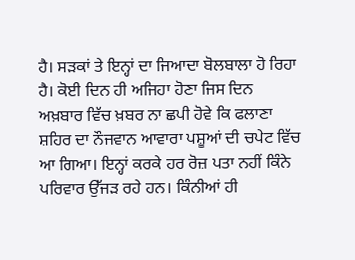ਹੈ। ਸੜਕਾਂ ਤੇ ਇਨ੍ਹਾਂ ਦਾ ਜਿਆਦਾ ਬੋਲਬਾਲਾ ਹੋ ਰਿਹਾ ਹੈ। ਕੋਈ ਦਿਨ ਹੀ ਅਜਿਹਾ ਹੋਣਾ ਜਿਸ ਦਿਨ ਅਖ਼ਬਾਰ ਵਿੱਚ ਖ਼ਬਰ ਨਾ ਛਪੀ ਹੋਵੇ ਕਿ ਫਲਾਣਾ ਸ਼ਹਿਰ ਦਾ ਨੌਜਵਾਨ ਆਵਾਰਾ ਪਸ਼ੂਆਂ ਦੀ ਚਪੇਟ ਵਿੱਚ ਆ ਗਿਆ। ਇਨ੍ਹਾਂ ਕਰਕੇ ਹਰ ਰੋਜ਼ ਪਤਾ ਨਹੀਂ ਕਿੰਨੇ ਪਰਿਵਾਰ ਉੱਜੜ ਰਹੇ ਹਨ। ਕਿੰਨੀਆਂ ਹੀ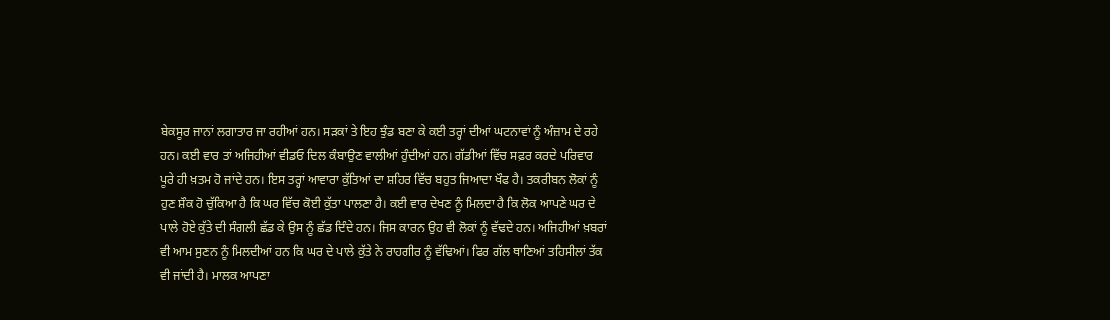ਬੇਕਸੂਰ ਜਾਨਾਂ ਲਗਾਤਾਰ ਜਾ ਰਹੀਆਂ ਹਨ। ਸੜਕਾਂ ਤੇ ਇਹ ਝੁੰਡ ਬਣਾ ਕੇ ਕਈ ਤਰ੍ਹਾਂ ਦੀਆਂ ਘਟਨਾਵਾਂ ਨੂੰ ਅੰਜ਼ਾਮ ਦੇ ਰਹੇ ਹਨ। ਕਈ ਵਾਰ ਤਾਂ ਅਜਿਹੀਆਂ ਵੀਡਓ ਦਿਲ ਕੰਬਾਉਣ ਵਾਲੀਆਂ ਹੁੰਦੀਆਂ ਹਨ। ਗੱਡੀਆਂ ਵਿੱਚ ਸਫ਼ਰ ਕਰਦੇ ਪਰਿਵਾਰ ਪੂਰੇ ਹੀ ਖ਼ਤਮ ਹੋ ਜਾਂਦੇ ਹਨ। ਇਸ ਤਰ੍ਹਾਂ ਆਵਾਰਾ ਕੁੱਤਿਆਂ ਦਾ ਸ਼ਹਿਰ ਵਿੱਚ ਬਹੁਤ ਜਿਆਦਾ ਖੌਫ ਹੈ। ਤਕਰੀਬਨ ਲੋਕਾਂ ਨੂੰ ਹੁਣ ਸ਼ੌਕ ਹੋ ਚੁੱਕਿਆ ਹੈ ਕਿ ਘਰ ਵਿੱਚ ਕੋਈ ਕੁੱਤਾ ਪਾਲਣਾ ਹੈ। ਕਈ ਵਾਰ ਦੇਖਣ ਨੂੰ ਮਿਲਦਾ ਹੈ ਕਿ ਲੋਕ ਆਪਣੇ ਘਰ ਦੇ ਪਾਲੇ ਹੋਏ ਕੁੱਤੇ ਦੀ ਸੰਗਲੀ ਛੱਡ ਕੇ ਉਸ ਨੂੰ ਛੱਡ ਦਿੰਦੇ ਹਨ। ਜਿਸ ਕਾਰਨ ਉਹ ਵੀ ਲੋਕਾਂ ਨੂੰ ਵੱਢਦੇ ਹਨ। ਅਜਿਹੀਆਂ ਖ਼ਬਰਾਂ ਵੀ ਆਮ ਸੁਣਨ ਨੂੰ ਮਿਲਦੀਆਂ ਹਨ ਕਿ ਘਰ ਦੇ ਪਾਲੇ ਕੁੱਤੇ ਨੇ ਰਾਹਗੀਰ ਨੂੰ ਵੱਢਿਆਂ। ਫਿਰ ਗੱਲ ਥਾਣਿਆਂ ਤਹਿਸੀਲਾਂ ਤੱਕ ਵੀ ਜਾਂਦੀ ਹੈ। ਮਾਲਕ ਆਪਣਾ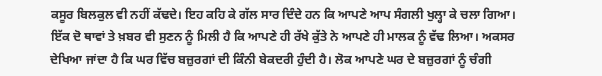ਕਸੂਰ ਬਿਲਕੁਲ ਵੀ ਨਹੀਂ ਕੱਢਦੇ। ਇਹ ਕਹਿ ਕੇ ਗੱਲ ਸਾਰ ਦਿੰਦੇ ਹਨ ਕਿ ਆਪਣੇ ਆਪ ਸੰਗਲੀ ਖੁਲ੍ਹਾ ਕੇ ਚਲਾ ਗਿਆ। ਇੱਕ ਦੋ ਥਾਵਾਂ ਤੇ ਖ਼ਬਰ ਵੀ ਸੁਣਨ ਨੂੰ ਮਿਲੀ ਹੈ ਕਿ ਆਪਣੇ ਹੀ ਰੱਖੇ ਕੁੱਤੇ ਨੇ ਆਪਣੇ ਹੀ ਮਾਲਕ ਨੂੰ ਵੱਢ ਲਿਆ। ਅਕਸਰ ਦੇਖਿਆ ਜਾਂਦਾ ਹੈ ਕਿ ਘਰ ਵਿੱਚ ਬਜ਼ੁਰਗਾਂ ਦੀ ਕਿੰਨੀ ਬੇਕਦਰੀ ਹੁੰਦੀ ਹੈ। ਲੋਕ ਆਪਣੇ ਘਰ ਦੇ ਬਜ਼ੁਰਗਾਂ ਨੂੰ ਚੰਗੀ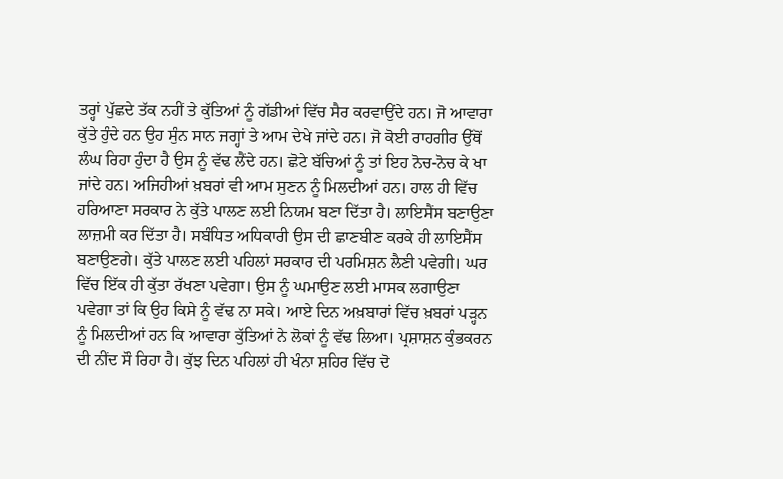ਤਰ੍ਹਾਂ ਪੁੱਛਦੇ ਤੱਕ ਨਹੀਂ ਤੇ ਕੁੱਤਿਆਂ ਨੂੰ ਗੱਡੀਆਂ ਵਿੱਚ ਸੈਰ ਕਰਵਾਉਂਦੇ ਹਨ। ਜੋ ਆਵਾਰਾ ਕੁੱਤੇ ਹੁੰਦੇ ਹਨ ਉਹ ਸੁੰਨ ਸਾਨ ਜਗ੍ਹਾਂ ਤੇ ਆਮ ਦੇਖੇ ਜਾਂਦੇ ਹਨ। ਜੋ ਕੋਈ ਰਾਹਗੀਰ ਉੱਥੋਂ ਲੰਘ ਰਿਹਾ ਹੁੰਦਾ ਹੈ ਉਸ ਨੂੰ ਵੱਢ ਲੈਂਦੇ ਹਨ। ਛੋਟੇ ਬੱਚਿਆਂ ਨੂੰ ਤਾਂ ਇਹ ਨੋਚ-ਨੋਚ ਕੇ ਖਾ ਜਾਂਦੇ ਹਨ। ਅਜਿਹੀਆਂ ਖ਼ਬਰਾਂ ਵੀ ਆਮ ਸੁਣਨ ਨੂੰ ਮਿਲਦੀਆਂ ਹਨ। ਹਾਲ ਹੀ ਵਿੱਚ ਹਰਿਆਣਾ ਸਰਕਾਰ ਨੇ ਕੁੱਤੇ ਪਾਲਣ ਲਈ ਨਿਯਮ ਬਣਾ ਦਿੱਤਾ ਹੈ। ਲਾਇਸੈਂਸ ਬਣਾਉਣਾ ਲਾਜ਼ਮੀ ਕਰ ਦਿੱਤਾ ਹੈ। ਸਬੰਧਿਤ ਅਧਿਕਾਰੀ ਉਸ ਦੀ ਛਾਣਬੀਣ ਕਰਕੇ ਹੀ ਲਾਇਸੈਂਸ ਬਣਾਉਣਗੇ। ਕੁੱਤੇ ਪਾਲਣ ਲਈ ਪਹਿਲਾਂ ਸਰਕਾਰ ਦੀ ਪਰਮਿਸ਼ਨ ਲੈਣੀ ਪਵੇਗੀ। ਘਰ ਵਿੱਚ ਇੱਕ ਹੀ ਕੁੱਤਾ ਰੱਖਣਾ ਪਵੇਗਾ। ਉਸ ਨੂੰ ਘਮਾਉਣ ਲਈ ਮਾਸਕ ਲਗਾਉਣਾ ਪਵੇਗਾ ਤਾਂ ਕਿ ਉਹ ਕਿਸੇ ਨੂੰ ਵੱਢ ਨਾ ਸਕੇ। ਆਏ ਦਿਨ ਅਖ਼ਬਾਰਾਂ ਵਿੱਚ ਖ਼ਬਰਾਂ ਪੜ੍ਹਨ ਨੂੰ ਮਿਲਦੀਆਂ ਹਨ ਕਿ ਆਵਾਰਾ ਕੁੱਤਿਆਂ ਨੇ ਲੋਕਾਂ ਨੂੰ ਵੱਢ ਲਿਆ। ਪ੍ਰਸ਼ਾਸ਼ਨ ਕੁੰਭਕਰਨ ਦੀ ਨੀਂਦ ਸੌ ਰਿਹਾ ਹੈ। ਕੁੱਝ ਦਿਨ ਪਹਿਲਾਂ ਹੀ ਖੰਨਾ ਸ਼ਹਿਰ ਵਿੱਚ ਦੋ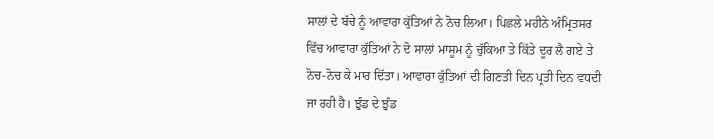ਸਾਲਾਂ ਦੇ ਬੱਚੇ ਨੂੰ ਆਵਾਰਾ ਕੁੱਤਿਆਂ ਨੇ ਨੋਚ ਲਿਆ। ਪਿਛਲੇ ਮਹੀਨੇ ਅੰਮ੍ਰਿਤਸਰ ਵਿੱਚ ਆਵਾਰਾ ਕੁੱਤਿਆਂ ਨੇ ਦੋ ਸਾਲਾਂ ਮਾਸੂਮ ਨੂੰ ਚੁੱਕਿਆ ਤੇ ਕਿੱਤੇ ਦੂਰ ਲੈ ਗਏ ਤੇ ਨੋਚ-ਨੋਚ ਕੇ ਮਾਰ ਦਿੱਤਾ। ਆਵਾਰਾ ਕੁੱਤਿਆਂ ਦੀ ਗਿਣਤੀ ਦਿਨ ਪ੍ਰਤੀ ਦਿਨ ਵਧਦੀ ਜਾ ਰਹੀ ਹੈ। ਝੁੰਡ ਦੇ ਝੁੰਡ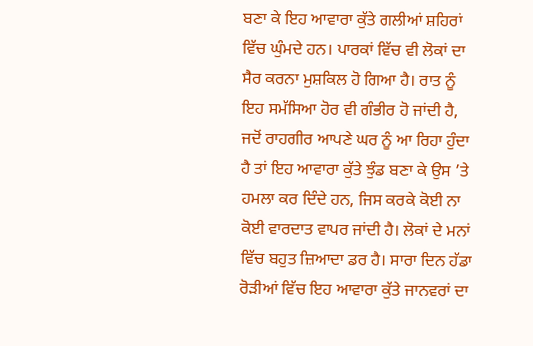ਬਣਾ ਕੇ ਇਹ ਆਵਾਰਾ ਕੁੱਤੇ ਗਲੀਆਂ ਸ਼ਹਿਰਾਂ ਵਿੱਚ ਘੁੰਮਦੇ ਹਨ। ਪਾਰਕਾਂ ਵਿੱਚ ਵੀ ਲੋਕਾਂ ਦਾ ਸੈਰ ਕਰਨਾ ਮੁਸ਼ਕਿਲ ਹੋ ਗਿਆ ਹੈ। ਰਾਤ ਨੂੰ ਇਹ ਸਮੱਸਿਆ ਹੋਰ ਵੀ ਗੰਭੀਰ ਹੋ ਜਾਂਦੀ ਹੈ, ਜਦੋਂ ਰਾਹਗੀਰ ਆਪਣੇ ਘਰ ਨੂੰ ਆ ਰਿਹਾ ਹੁੰਦਾ ਹੈ ਤਾਂ ਇਹ ਆਵਾਰਾ ਕੁੱਤੇ ਝੁੰਡ ਬਣਾ ਕੇ ਉਸ ’ਤੇ ਹਮਲਾ ਕਰ ਦਿੰਦੇ ਹਨ, ਜਿਸ ਕਰਕੇ ਕੋਈ ਨਾ ਕੋਈ ਵਾਰਦਾਤ ਵਾਪਰ ਜਾਂਦੀ ਹੈ। ਲੋਕਾਂ ਦੇ ਮਨਾਂ ਵਿੱਚ ਬਹੁਤ ਜ਼ਿਆਦਾ ਡਰ ਹੈ। ਸਾਰਾ ਦਿਨ ਹੱਡਾ ਰੋੜੀਆਂ ਵਿੱਚ ਇਹ ਆਵਾਰਾ ਕੁੱਤੇ ਜਾਨਵਰਾਂ ਦਾ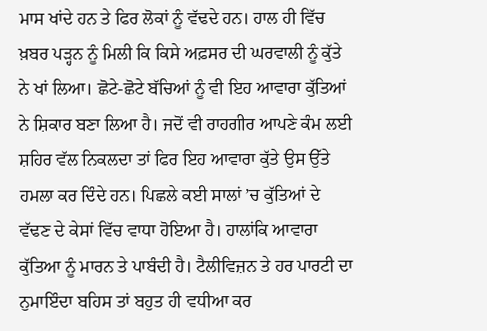ਮਾਸ ਖਾਂਦੇ ਹਨ ਤੇ ਫਿਰ ਲੋਕਾਂ ਨੂੰ ਵੱਢਦੇ ਹਨ। ਹਾਲ ਹੀ ਵਿੱਚ ਖ਼ਬਰ ਪੜ੍ਹਨ ਨੂੰ ਮਿਲੀ ਕਿ ਕਿਸੇ ਅਫ਼ਸਰ ਦੀ ਘਰਵਾਲੀ ਨੂੰ ਕੁੱਤੇ ਨੇ ਖਾਂ ਲਿਆ। ਛੋਟੇ-ਛੋਟੇ ਬੱਚਿਆਂ ਨੂੰ ਵੀ ਇਹ ਆਵਾਰਾ ਕੁੱਤਿਆਂ ਨੇ ਸ਼ਿਕਾਰ ਬਣਾ ਲਿਆ ਹੈ। ਜਦੋਂ ਵੀ ਰਾਹਗੀਰ ਆਪਣੇ ਕੰਮ ਲਈ ਸ਼ਹਿਰ ਵੱਲ ਨਿਕਲਦਾ ਤਾਂ ਫਿਰ ਇਹ ਆਵਾਰਾ ਕੁੱਤੇ ਉਸ ਉੱਤੇ ਹਮਲਾ ਕਰ ਦਿੰਦੇ ਹਨ। ਪਿਛਲੇ ਕਈ ਸਾਲਾਂ ’ਚ ਕੁੱਤਿਆਂ ਦੇ ਵੱਢਣ ਦੇ ਕੇਸਾਂ ਵਿੱਚ ਵਾਧਾ ਹੋਇਆ ਹੈ। ਹਾਲਾਂਕਿ ਆਵਾਰਾ ਕੁੱਤਿਆ ਨੂੰ ਮਾਰਨ ਤੇ ਪਾਬੰਦੀ ਹੈ। ਟੈਲੀਵਿਜ਼ਨ ਤੇ ਹਰ ਪਾਰਟੀ ਦਾ ਨੁਮਾਇੰਦਾ ਬਹਿਸ ਤਾਂ ਬਹੁਤ ਹੀ ਵਧੀਆ ਕਰ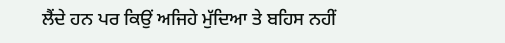ਲੈਂਦੇ ਹਨ ਪਰ ਕਿਉਂ ਅਜਿਹੇ ਮੁੱਦਿਆ ਤੇ ਬਹਿਸ ਨਹੀਂ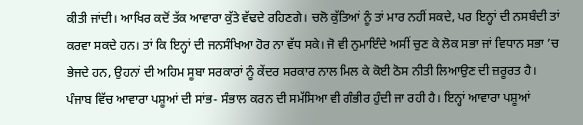ਕੀਤੀ ਜਾਂਦੀ। ਆਖਿਰ ਕਦੋਂ ਤੱਕ ਆਵਾਰਾ ਕੁੱਤੇ ਵੱਢਦੇ ਰਹਿਣਗੇ। ਚਲੋ ਕੁੱਤਿਆਂ ਨੂੰ ਤਾਂ ਮਾਰ ਨਹੀਂ ਸਕਦੇ, ਪਰ ਇਨ੍ਹਾਂ ਦੀ ਨਸਬੰਦੀ ਤਾਂ ਕਰਵਾ ਸਕਦੇ ਹਨ। ਤਾਂ ਕਿ ਇਨ੍ਹਾਂ ਦੀ ਜਨਸੰਖਿਆ ਹੋਰ ਨਾ ਵੱਧ ਸਕੇ। ਜੋ ਵੀ ਨੁਮਾਇੰਦੇ ਅਸੀਂ ਚੁਣ ਕੇ ਲੋਕ ਸਭਾ ਜਾਂ ਵਿਧਾਨ ਸਭਾ ’ਚ ਭੇਜਦੇ ਹਨ, ਉਹਨਾਂ ਦੀ ਅਹਿਮ ਸੂਬਾ ਸਰਕਾਰਾਂ ਨੂੰ ਕੇਂਦਰ ਸਰਕਾਰ ਨਾਲ ਮਿਲ ਕੇ ਕੋਈ ਠੋਸ ਨੀਤੀ ਲਿਆਉਣ ਦੀ ਜ਼ਰੂਰਤ ਹੈ।
ਪੰਜਾਬ ਵਿੱਚ ਆਵਾਰਾ ਪਸ਼ੂਆਂ ਦੀ ਸਾਂਭ- ਸੰਭਾਲ ਕਰਨ ਦੀ ਸਮੱਸਿਆ ਵੀ ਗੰਭੀਰ ਹੁੰਦੀ ਜਾ ਰਹੀ ਹੈ। ਇਨ੍ਹਾਂ ਆਵਾਰਾ ਪਸ਼ੂਆਂ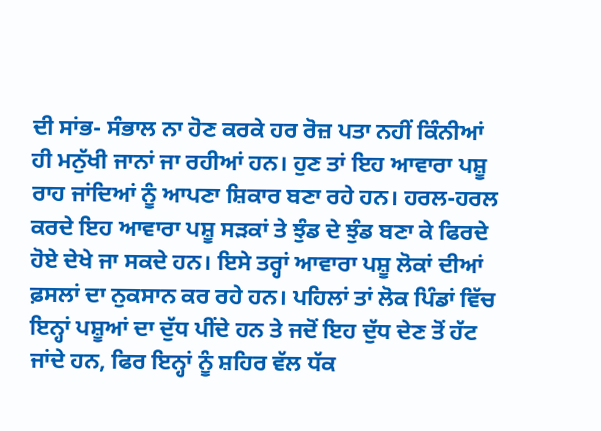ਦੀ ਸਾਂਭ- ਸੰਭਾਲ ਨਾ ਹੋਣ ਕਰਕੇ ਹਰ ਰੋਜ਼ ਪਤਾ ਨਹੀਂ ਕਿੰਨੀਆਂ ਹੀ ਮਨੁੱਖੀ ਜਾਨਾਂ ਜਾ ਰਹੀਆਂ ਹਨ। ਹੁਣ ਤਾਂ ਇਹ ਆਵਾਰਾ ਪਸ਼ੂ ਰਾਹ ਜਾਂਦਿਆਂ ਨੂੰ ਆਪਣਾ ਸ਼ਿਕਾਰ ਬਣਾ ਰਹੇ ਹਨ। ਹਰਲ-ਹਰਲ ਕਰਦੇ ਇਹ ਆਵਾਰਾ ਪਸ਼ੂ ਸੜਕਾਂ ਤੇ ਝੁੰਡ ਦੇ ਝੁੰਡ ਬਣਾ ਕੇ ਫਿਰਦੇ ਹੋਏ ਦੇਖੇ ਜਾ ਸਕਦੇ ਹਨ। ਇਸੇ ਤਰ੍ਹਾਂ ਆਵਾਰਾ ਪਸ਼ੂ ਲੋਕਾਂ ਦੀਆਂ ਫ਼ਸਲਾਂ ਦਾ ਨੁਕਸਾਨ ਕਰ ਰਹੇ ਹਨ। ਪਹਿਲਾਂ ਤਾਂ ਲੋਕ ਪਿੰਡਾਂ ਵਿੱਚ ਇਨ੍ਹਾਂ ਪਸ਼ੂਆਂ ਦਾ ਦੁੱਧ ਪੀਂਦੇ ਹਨ ਤੇ ਜਦੋਂ ਇਹ ਦੁੱਧ ਦੇਣ ਤੋਂ ਹੱਟ ਜਾਂਦੇ ਹਨ, ਫਿਰ ਇਨ੍ਹਾਂ ਨੂੰ ਸ਼ਹਿਰ ਵੱਲ ਧੱਕ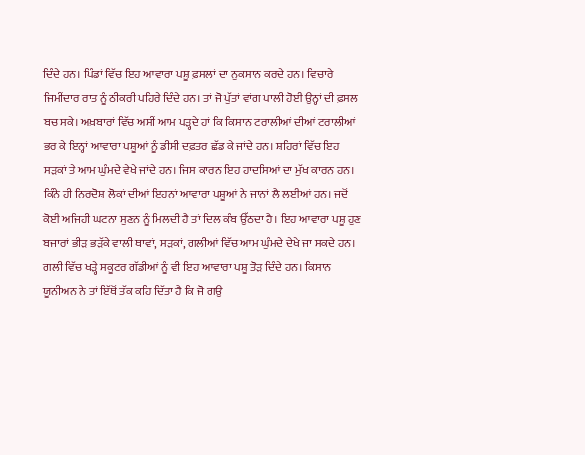ਦਿੰਦੇ ਹਨ। ਪਿੰਡਾਂ ਵਿੱਚ ਇਹ ਆਵਾਰਾ ਪਸ਼ੂ ਫ਼ਸਲਾਂ ਦਾ ਨੁਕਸਾਨ ਕਰਦੇ ਹਨ। ਵਿਚਾਰੇ ਜਿਮੀਂਦਾਰ ਰਾਤ ਨੂੰ ਠੀਕਰੀ ਪਹਿਰੇ ਦਿੰਦੇ ਹਨ। ਤਾਂ ਜੋ ਪੁੱਤਾਂ ਵਾਂਗ ਪਾਲੀ ਹੋਈ ਉਨ੍ਹਾਂ ਦੀ ਫ਼ਸਲ ਬਚ ਸਕੇ। ਅਖ਼ਬਾਰਾਂ ਵਿੱਚ ਅਸੀਂ ਆਮ ਪੜ੍ਹਦੇ ਹਾਂ ਕਿ ਕਿਸਾਨ ਟਰਾਲੀਆਂ ਦੀਆਂ ਟਰਾਲੀਆਂ ਭਰ ਕੇ ਇਨ੍ਹਾਂ ਆਵਾਰਾ ਪਸ਼ੂਆਂ ਨੂੰ ਡੀਸੀ ਦਫ਼ਤਰ ਛੱਡ ਕੇ ਜਾਂਦੇ ਹਨ। ਸ਼ਹਿਰਾਂ ਵਿੱਚ ਇਹ ਸੜਕਾਂ ਤੇ ਆਮ ਘੁੰਮਦੇ ਵੇਖੇ ਜਾਂਦੇ ਹਨ। ਜਿਸ ਕਾਰਨ ਇਹ ਹਾਦਸਿਆਂ ਦਾ ਮੁੱਖ ਕਾਰਨ ਹਨ। ਕਿੰਨੇ ਹੀ ਨਿਰਦੋਸ਼ ਲੋਕਾਂ ਦੀਆਂ ਇਹਨਾਂ ਆਵਾਰਾ ਪਸ਼ੂਆਂ ਨੇ ਜਾਨਾਂ ਲੈ ਲਈਆਂ ਹਨ। ਜਦੋਂ ਕੋਈ ਅਜਿਹੀ ਘਟਨਾ ਸੁਣਨ ਨੂੰ ਮਿਲਦੀ ਹੈ ਤਾਂ ਦਿਲ ਕੰਬ ਉੱਠਦਾ ਹੈ। ਇਹ ਆਵਾਰਾ ਪਸ਼ੂ ਹੁਣ ਬਜਾਰਾਂ ਭੀੜ ਭੜੱਕੇ ਵਾਲੀ ਥਾਵਾਂ, ਸੜਕਾਂ, ਗਲੀਆਂ ਵਿੱਚ ਆਮ ਘੁੰਮਦੇ ਦੇਖੇ ਜਾ ਸਕਦੇ ਹਨ। ਗਲੀ ਵਿੱਚ ਖੜ੍ਹੇ ਸਕੂਟਰ ਗੱਡੀਆਂ ਨੂੰ ਵੀ ਇਹ ਆਵਾਰਾ ਪਸ਼ੂ ਤੋੜ ਦਿੰਦੇ ਹਨ। ਕਿਸਾਨ ਯੂਨੀਅਨ ਨੇ ਤਾਂ ਇੱਥੋਂ ਤੱਕ ਕਹਿ ਦਿੱਤਾ ਹੈ ਕਿ ਜੋ ਗਉ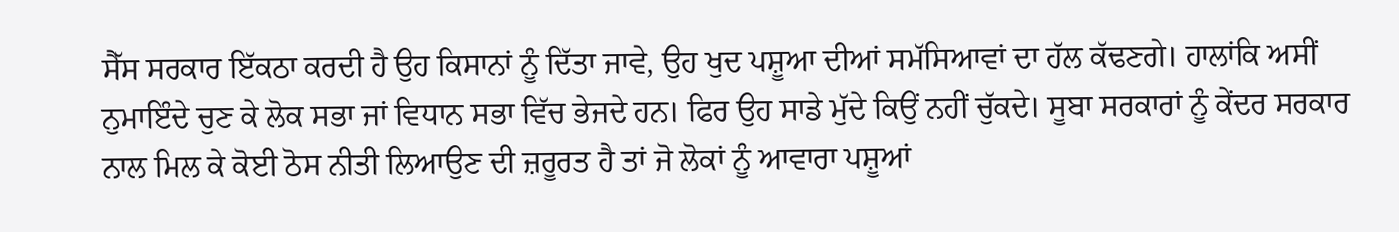ਸੈੱਸ ਸਰਕਾਰ ਇੱਕਠਾ ਕਰਦੀ ਹੈ ਉਹ ਕਿਸਾਨਾਂ ਨੂੰ ਦਿੱਤਾ ਜਾਵੇ, ਉਹ ਖੁਦ ਪਸ਼ੂਆ ਦੀਆਂ ਸਮੱਸਿਆਵਾਂ ਦਾ ਹੱਲ ਕੱਢਣਗੇ। ਹਾਲਾਂਕਿ ਅਸੀਂ ਨੁਮਾਇੰਦੇ ਚੁਣ ਕੇ ਲੋਕ ਸਭਾ ਜਾਂ ਵਿਧਾਨ ਸਭਾ ਵਿੱਚ ਭੇਜਦੇ ਹਨ। ਫਿਰ ਉਹ ਸਾਡੇ ਮੁੱਦੇ ਕਿਉਂ ਨਹੀਂ ਚੁੱਕਦੇ। ਸੂਬਾ ਸਰਕਾਰਾਂ ਨੂੰ ਕੇਂਦਰ ਸਰਕਾਰ ਨਾਲ ਮਿਲ ਕੇ ਕੋਈ ਠੋਸ ਨੀਤੀ ਲਿਆਉਣ ਦੀ ਜ਼ਰੂਰਤ ਹੈ ਤਾਂ ਜੋ ਲੋਕਾਂ ਨੂੰ ਆਵਾਰਾ ਪਸ਼ੂਆਂ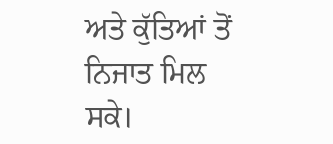ਅਤੇ ਕੁੱਤਿਆਂ ਤੋਂ ਨਿਜਾਤ ਮਿਲ ਸਕੇ।